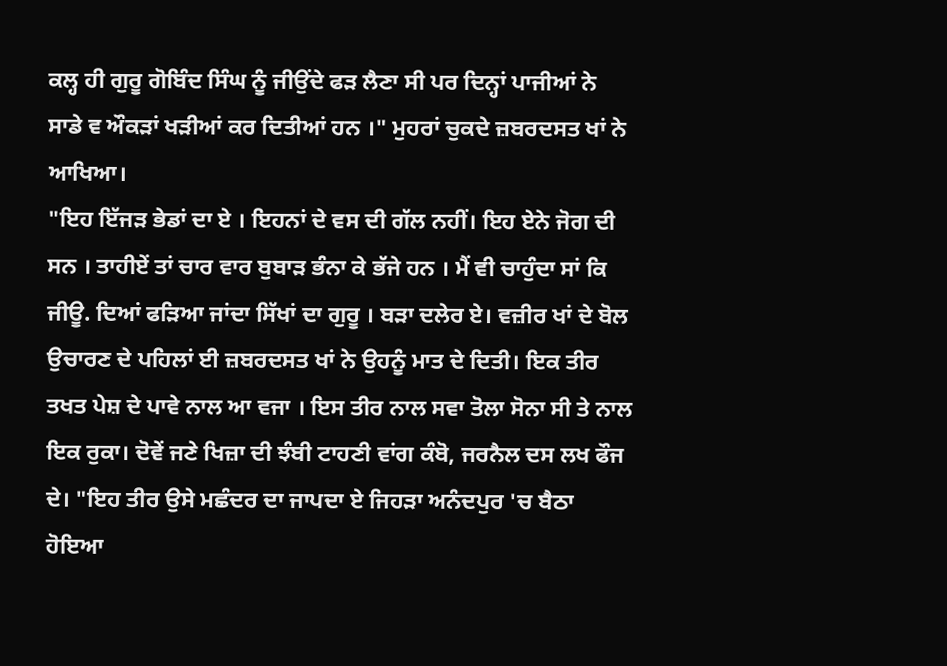ਕਲ੍ਹ ਹੀ ਗੁਰੂ ਗੋਬਿੰਦ ਸਿੰਘ ਨੂੰ ਜੀਉਂਦੇ ਫੜ ਲੈਣਾ ਸੀ ਪਰ ਦਿਨ੍ਹਾਂ ਪਾਜੀਆਂ ਨੇ ਸਾਡੇ ਵ ਔਕੜਾਂ ਖੜੀਆਂ ਕਰ ਦਿਤੀਆਂ ਹਨ ।" ਮੁਹਰਾਂ ਚੁਕਦੇ ਜ਼ਬਰਦਸਤ ਖਾਂ ਨੇ ਆਖਿਆ।
"ਇਹ ਇੱਜੜ ਭੇਡਾਂ ਦਾ ਏ । ਇਹਨਾਂ ਦੇ ਵਸ ਦੀ ਗੱਲ ਨਹੀਂ। ਇਹ ਏਨੇ ਜੋਗ ਦੀ ਸਨ । ਤਾਹੀਏਂ ਤਾਂ ਚਾਰ ਵਾਰ ਬੁਬਾੜ ਭੰਨਾ ਕੇ ਭੱਜੇ ਹਨ । ਮੈਂ ਵੀ ਚਾਹੁੰਦਾ ਸਾਂ ਕਿ ਜੀਊ. ਦਿਆਂ ਫੜਿਆ ਜਾਂਦਾ ਸਿੱਖਾਂ ਦਾ ਗੁਰੂ । ਬੜਾ ਦਲੇਰ ਏ। ਵਜ਼ੀਰ ਖਾਂ ਦੇ ਬੋਲ ਉਚਾਰਣ ਦੇ ਪਹਿਲਾਂ ਈ ਜ਼ਬਰਦਸਤ ਖਾਂ ਨੇ ਉਹਨੂੰ ਮਾਤ ਦੇ ਦਿਤੀ। ਇਕ ਤੀਰ ਤਖਤ ਪੇਸ਼ ਦੇ ਪਾਵੇ ਨਾਲ ਆ ਵਜਾ । ਇਸ ਤੀਰ ਨਾਲ ਸਵਾ ਤੋਲਾ ਸੋਨਾ ਸੀ ਤੇ ਨਾਲ ਇਕ ਰੁਕਾ। ਦੋਵੇਂ ਜਣੇ ਖਿਜ਼ਾ ਦੀ ਝੰਬੀ ਟਾਹਣੀ ਵਾਂਗ ਕੰਬੋ, ਜਰਨੈਲ ਦਸ ਲਖ ਫੌਜ ਦੇ। "ਇਹ ਤੀਰ ਉਸੇ ਮਛੰਦਰ ਦਾ ਜਾਪਦਾ ਏ ਜਿਹੜਾ ਅਨੰਦਪੁਰ 'ਚ ਬੈਠਾ ਹੋਇਆ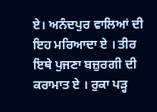ਏ। ਅਨੰਦਪੁਰ ਵਾਲਿਆਂ ਦੀ ਇਹ ਮਰਿਆਦਾ ਏ । ਤੀਰ ਇਥੇ ਪੁਜਣਾ ਬਜ਼ੁਰਗੀ ਦੀ ਕਰਾਮਾਤ ਏ । ਰੁਕਾ ਪੜ੍ਹ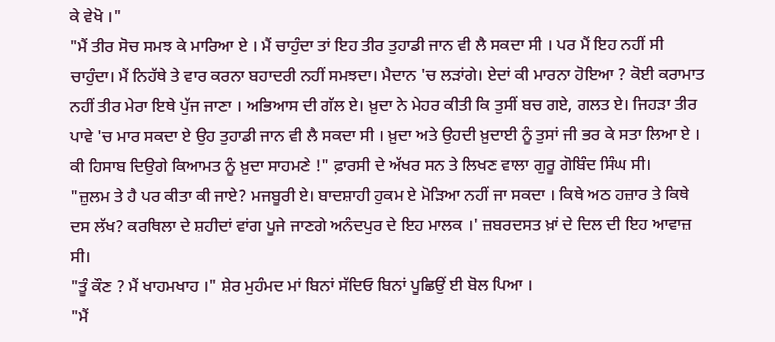ਕੇ ਵੇਖੋ ।"
"ਮੈਂ ਤੀਰ ਸੋਚ ਸਮਝ ਕੇ ਮਾਰਿਆ ਏ । ਮੈਂ ਚਾਹੁੰਦਾ ਤਾਂ ਇਹ ਤੀਰ ਤੁਹਾਡੀ ਜਾਨ ਵੀ ਲੈ ਸਕਦਾ ਸੀ । ਪਰ ਮੈਂ ਇਹ ਨਹੀਂ ਸੀ ਚਾਹੁੰਦਾ। ਮੈਂ ਨਿਹੱਥੇ ਤੇ ਵਾਰ ਕਰਨਾ ਬਹਾਦਰੀ ਨਹੀਂ ਸਮਝਦਾ। ਮੈਦਾਨ 'ਚ ਲੜਾਂਗੇ। ਏਦਾਂ ਕੀ ਮਾਰਨਾ ਹੋਇਆ ? ਕੋਈ ਕਰਾਮਾਤ ਨਹੀਂ ਤੀਰ ਮੇਰਾ ਇਥੇ ਪੁੱਜ ਜਾਣਾ । ਅਭਿਆਸ ਦੀ ਗੱਲ ਏ। ਖ਼ੁਦਾ ਨੇ ਮੇਹਰ ਕੀਤੀ ਕਿ ਤੁਸੀਂ ਬਚ ਗਏ, ਗਲਤ ਏ। ਜਿਹੜਾ ਤੀਰ ਪਾਵੇ 'ਚ ਮਾਰ ਸਕਦਾ ਏ ਉਹ ਤੁਹਾਡੀ ਜਾਨ ਵੀ ਲੈ ਸਕਦਾ ਸੀ । ਖ਼ੁਦਾ ਅਤੇ ਉਹਦੀ ਖ਼ੁਦਾਈ ਨੂੰ ਤੁਸਾਂ ਜੀ ਭਰ ਕੇ ਸਤਾ ਲਿਆ ਏ । ਕੀ ਹਿਸਾਬ ਦਿਉਗੇ ਕਿਆਮਤ ਨੂੰ ਖ਼ੁਦਾ ਸਾਹਮਣੇ !" ਫ਼ਾਰਸੀ ਦੇ ਅੱਖਰ ਸਨ ਤੇ ਲਿਖਣ ਵਾਲਾ ਗੁਰੂ ਗੋਬਿੰਦ ਸਿੰਘ ਸੀ।
"ਜ਼ੁਲਮ ਤੇ ਹੈ ਪਰ ਕੀਤਾ ਕੀ ਜਾਏ? ਮਜਬੂਰੀ ਏ। ਬਾਦਸ਼ਾਹੀ ਹੁਕਮ ਏ ਮੋੜਿਆ ਨਹੀਂ ਜਾ ਸਕਦਾ । ਕਿਥੇ ਅਠ ਹਜ਼ਾਰ ਤੇ ਕਿਥੇ ਦਸ ਲੱਖ? ਕਰਥਿਲਾ ਦੇ ਸ਼ਹੀਦਾਂ ਵਾਂਗ ਪੂਜੇ ਜਾਣਗੇ ਅਨੰਦਪੁਰ ਦੇ ਇਹ ਮਾਲਕ ।' ਜ਼ਬਰਦਸਤ ਖ਼ਾਂ ਦੇ ਦਿਲ ਦੀ ਇਹ ਆਵਾਜ਼ ਸੀ।
"ਤੂੰ ਕੌਣ ? ਮੈਂ ਖਾਹਮਖਾਹ ।" ਸ਼ੇਰ ਮੁਹੰਮਦ ਮਾਂ ਬਿਨਾਂ ਸੱਦਿਓ ਬਿਨਾਂ ਪੂਛਿਉਂ ਈ ਬੋਲ ਪਿਆ ।
"ਮੈਂ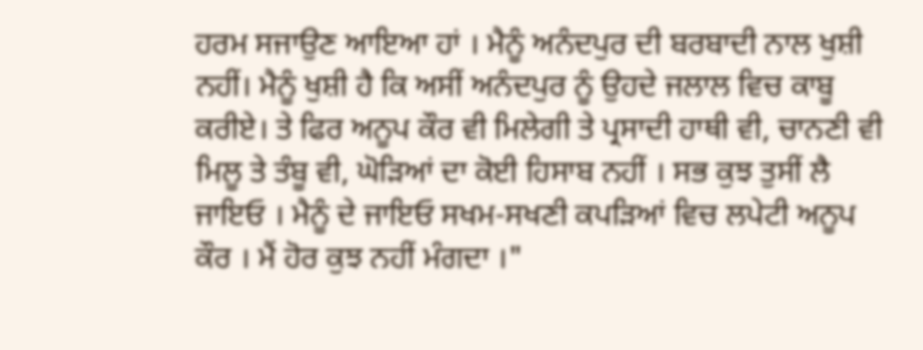ਹਰਮ ਸਜਾਉਣ ਆਇਆ ਹਾਂ । ਮੈਨੂੰ ਅਨੰਦਪੁਰ ਦੀ ਬਰਬਾਦੀ ਨਾਲ ਖੁਸ਼ੀ ਨਹੀਂ। ਮੈਨੂੰ ਖੁਸ਼ੀ ਹੈ ਕਿ ਅਸੀਂ ਅਨੰਦਪੁਰ ਨੂੰ ਉਹਦੇ ਜਲਾਲ ਵਿਚ ਕਾਬੂ ਕਰੀਏ। ਤੇ ਫਿਰ ਅਨੂਪ ਕੌਰ ਵੀ ਮਿਲੇਗੀ ਤੇ ਪ੍ਰਸਾਦੀ ਹਾਥੀ ਵੀ, ਚਾਨਣੀ ਵੀ ਮਿਲੂ ਤੇ ਤੰਬੂ ਵੀ, ਘੋੜਿਆਂ ਦਾ ਕੋਈ ਹਿਸਾਬ ਨਹੀਂ । ਸਭ ਕੁਝ ਤੁਸੀਂ ਲੈ ਜਾਇਓ । ਮੈਨੂੰ ਦੇ ਜਾਇਓ ਸਖਮ-ਸਖਣੀ ਕਪੜਿਆਂ ਵਿਚ ਲਪੇਟੀ ਅਨੂਪ ਕੌਰ । ਮੈਂ ਹੋਰ ਕੁਝ ਨਹੀਂ ਮੰਗਦਾ ।"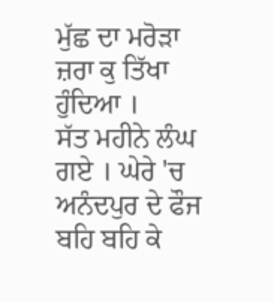ਮੁੱਛ ਦਾ ਮਰੋੜਾ ਜ਼ਰਾ ਕੁ ਤਿੱਖਾ ਹੁੰਦਿਆ ।
ਸੱਤ ਮਹੀਨੇ ਲੰਘ ਗਏ । ਘੇਰੇ 'ਚ ਅਨੰਦਪੁਰ ਦੇ ਫੌਜ ਬਹਿ ਬਹਿ ਕੇ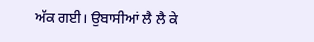ਅੱਕ ਗਈ। ਉਬਾਸੀਆਂ ਲੈ ਲੈ ਕੇ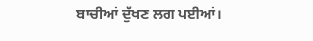ਬਾਚੀਆਂ ਦੁੱਖਣ ਲਗ ਪਈਆਂ।